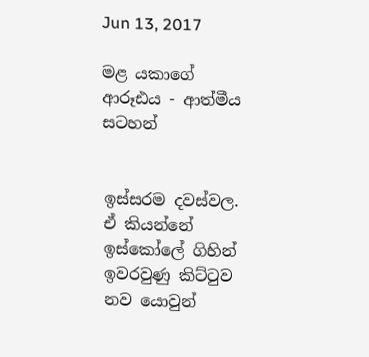Jun 13, 2017

මළ යකාගේ ආරූඪය - ආත්මීය සටහන්


ඉස්සරම දවස්වල. ඒ කියන්නේ ඉස්කෝලේ ගිහින් ඉවරවුණු කිට්ටුව නව යොවුන්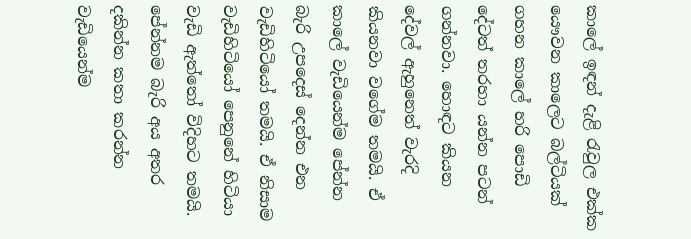කාලේ ඉඳන් දැළි රැවුල එක්ක යෞවන කාලෙට බල්ටියක් ගහන කාලේ හරි පොඩි දේටත් තරහා යන්න පටන් ගන්නවා. හොඳට කියන දේවල් ඇහුනෙත් වැරදි කියනවා වගේම තමයි. ඒ කාලේ වැඩියෙන්ම පේන්න බැරි උපදෙස් දෙන්න එන වැඩිහිටියෝ තමයි. ඒ නිසාම වැඩිහිටියෝ පෙනුනේ හිටියා වැඩි ඇත්තෝ විදිහට තමයි. පේන්නම බැරි අය අතර දකින්න කතා කරන්න වැඩියෙන්ම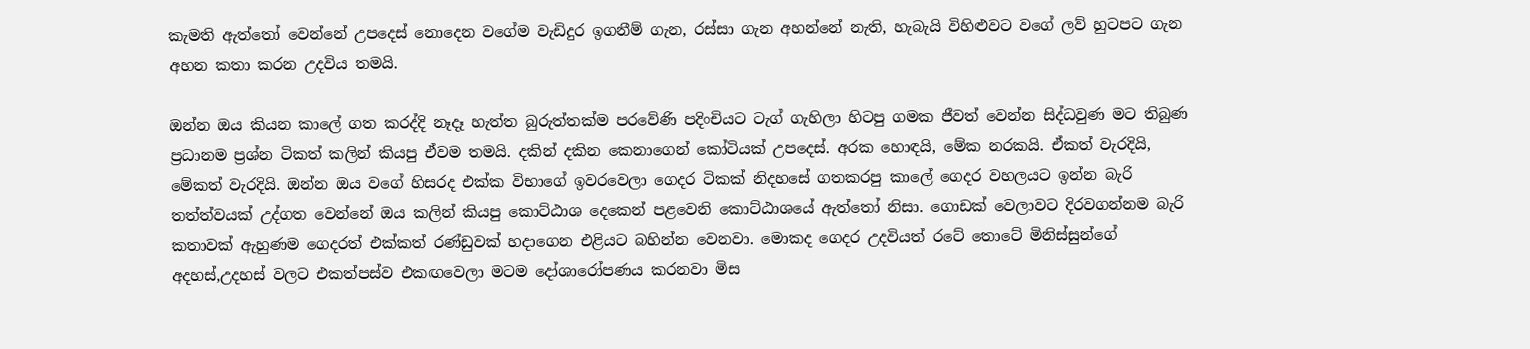කැමති ඇත්තෝ වෙන්නේ උපදෙස් නොදෙන වගේම වැඩිදුර ඉගනීම් ගැන, රස්සා ගැන අහන්නේ නැති, හැබැයි විහිළුවට වගේ ලව් හුටපට ගැන අහන කතා කරන උදවිය තමයි.

ඔන්න ඔය කියන කාලේ ගත කරද්දි නෑදෑ හැත්ත බුරුත්තක්ම පරවේණි පදිංචියට ටැග් ගැහිලා හිටපු ගමක ජීවත් වෙන්න සිද්ධවුණ මට තිබුණ ප්‍රධානම ප්‍රශ්න ටිකත් කලින් කියපු ඒවම තමයි. දකින් දකින කෙනාගෙන් කෝටියක් උපදෙස්. අරක හොඳයි, මේක නරකයි. ඒකත් වැරදියි, මේකත් වැරදියි. ඔන්න ඔය වගේ හිසරද එක්ක විභාගේ ඉවරවෙලා ගෙදර ටිකක් නිදහසේ ගතකරපු කාලේ ගෙදර වහලයට ඉන්න බැරි තත්ත්වයක් උද්ගත වෙන්නේ ඔය කලින් කියපු කොට්ඨාශ දෙකෙන් පළවෙනි කොට්ඨාශයේ ඇත්තෝ නිසා. ගොඩක් වෙලාවට දිරවගන්නම බැරි කතාවක් ඇහුණම ගෙදරත් එක්කත් රණ්ඩුවක් හදාගෙන එළියට බහින්න වෙනවා. මොකද ගෙදර උදවියත් රටේ තොටේ මිනිස්සුන්ගේ අදහස්,උදහස් වලට එකත්පස්ව එකඟවෙලා මටම දෝශාරෝපණය කරනවා මිස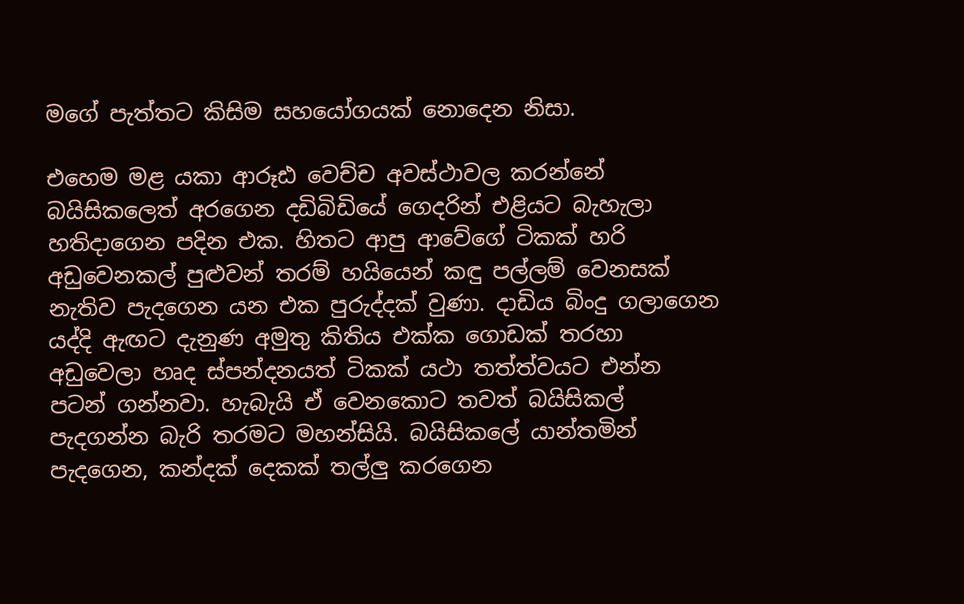මගේ පැත්තට කිසිම සහයෝගයක් නොදෙන නිසා.

එහෙම මළ යකා ආරූඪ වෙච්ච අවස්ථාවල කරන්නේ බයිසිකලෙත් අරගෙන දඩිබිඩියේ ගෙදරින් එළියට බැහැලා හතිදාගෙන පදින එක. හිතට ආපු ආවේගේ ටිකක් හරි අඩුවෙනකල් පුළුවන් තරම් හයියෙන් කඳු පල්ලම් වෙනසක් නැතිව පැදගෙන යන එක පුරුද්දක් වුණා. දාඩිය බිංදු ගලාගෙන යද්දි ඇඟට දැනුණ අමුතු කිතිය එක්ක ගොඩක් තරහා අඩුවෙලා හෘද ස්පන්දනයත් ටිකක් යථා තත්ත්වයට එන්න පටන් ගන්නවා. හැබැයි ඒ වෙනකොට තවත් බයිසිකල් පැදගන්න බැරි තරමට මහන්සියි. බයිසිකලේ යාන්තමින් පැදගෙන, කන්දක් දෙකක් තල්ලු කරගෙන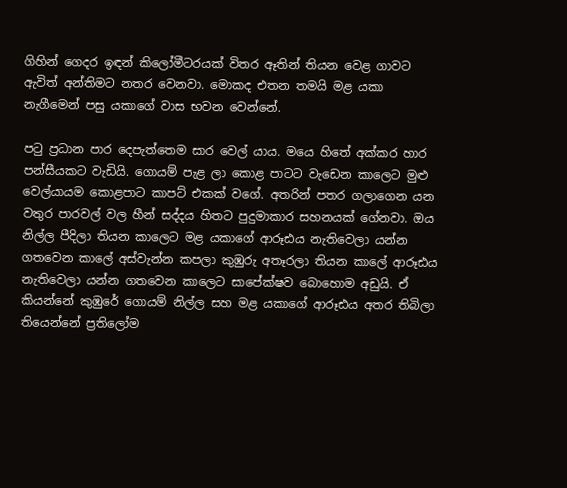ගිහින් ගෙදර ඉඳන් කිලෝමීටරයක් විතර ඈතින් තියන වෙළ ගාවට ඇවිත් අන්තිමට නතර වෙනවා. මොකද එතන තමයි මළ යකා නැගීමෙන් පසු යකාගේ වාස භවන වෙන්නේ.

පටු ප්‍රධාන පාර දෙපැත්තෙම සාර වෙල් යාය. මයෙ හිතේ අක්කර හාර පන්සීයකට වැඩියි. ගොයම් පැළ ලා කොළ පාටට වැඩෙන කාලෙට මුළු වෙල්යායම කොළපාට කාපට් එකක් වගේ. අතරින් පතර ගලාගෙන යන වතුර පාරවල් වල හීන් සද්දය හිතට පුදුමාකාර සහනයක් ගේනවා. ඔය නිල්ල පීදිලා තියන කාලෙට මළ යකාගේ ආරූඪය නැතිවෙලා යන්න ගතවෙන කාලේ අස්වැන්න කපලා කුඹුරු අතෑරලා තියන කාලේ ආරූඪය නැතිවෙලා යන්න ගතවෙන කාලෙට සාපේක්ෂව බොහොම අඩුයි. ඒ කියන්නේ කුඹුරේ ගොයම් නිල්ල සහ මළ යකාගේ ආරූඪය අතර තිබිලා තියෙන්නේ ප්‍රතිලෝම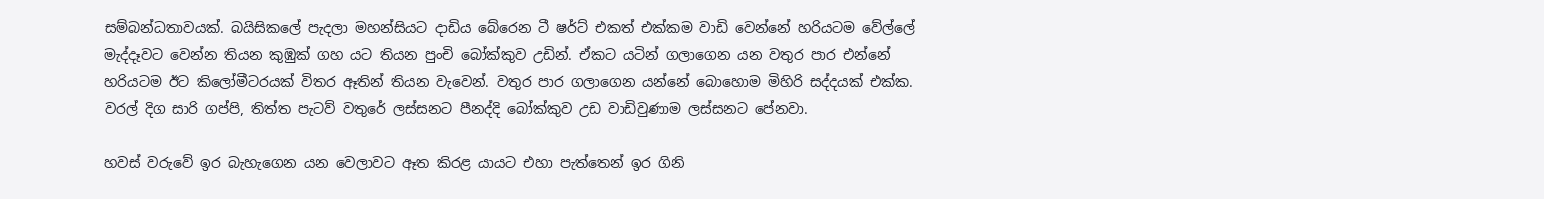සම්බන්ධතාවයක්. බයිසිකලේ පැදලා මහන්සියට දාඩිය බේරෙන ටී ෂර්ට් එකත් එක්කම වාඩි වෙන්නේ හරියටම වේල්ලේ මැද්දෑවට වෙන්න තියන කුඹුක් ගහ යට තියන පුංචි බෝක්කුව උඩින්. ඒකට යටින් ගලාගෙන යන වතුර පාර එන්නේ හරියටම ඊට කිලෝමීටරයක් විතර ඈතින් තියන වැවෙන්. වතුර පාර ගලාගෙන යන්නේ බොහොම මිහිරි සද්දයක් එක්ක. වරල් දිග සාරි ගප්පි, තිත්ත පැටව් වතුරේ ලස්සනට පීනද්දි බෝක්කුව උඩ වාඩිවුණාම ලස්සනට පේනවා.

හවස් වරුවේ ඉර බැහැගෙන යන වෙලාවට ඈත කිරළ යායට එහා පැත්තෙන් ඉර ගිනි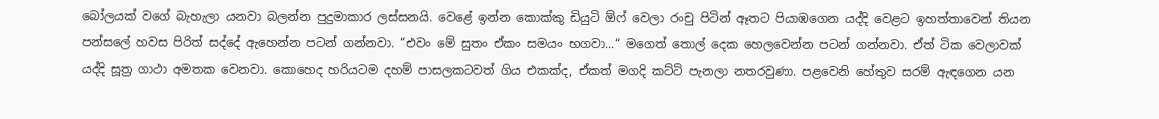බෝලයක් වගේ බැහැලා යනවා බලන්න පුදුමාකාර ලස්සනයි. වෙළේ ඉන්න කොක්කු ඩියුටි ඕෆ් වෙලා රංචු පිටින් ඈතට පියාඹගෙන යද්දි වෙළට ඉහත්තාවෙන් තියන පන්සලේ හවස පිරිත් සද්දේ ඇහෙන්න පටන් ගන්නවා. “එවං මේ සුතං ඒකං සමයං භගවා...“ මගෙත් තොල් දෙක හෙලවෙන්න පටන් ගන්නවා. ඒත් ටික වෙලාවක් යද්දි සූත්‍ර ගාථා අමතක වෙනවා. කොහෙද හරියටම දහම් පාසලකටවත් ගිය එකක්ද, ඒකත් මගදි කට්ටි පැනලා නතරවුණා. පළවෙනි හේතුව සරම් ඇඳගෙන යන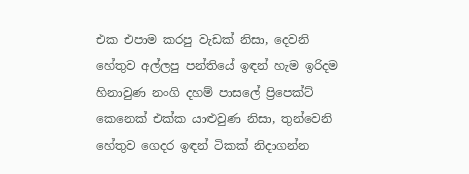එක එපාම කරපු වැඩක් නිසා, දෙවනි හේතුව අල්ලපු පන්තියේ ඉඳන් හැම ඉරිදම හිනාවුණ නංගි දහම් පාසලේ ප්‍රිපෙක්ට් කෙනෙක් එක්ක යාළුවුණ නිසා, තුන්වෙනි හේතුව ගෙදර ඉඳන් ටිකක් නිදාගන්න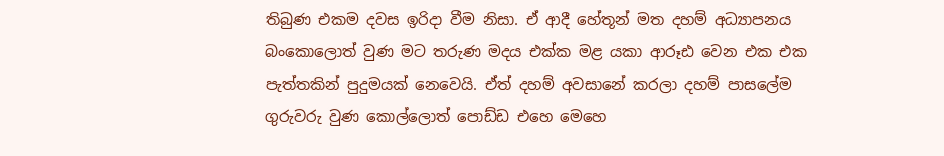තිබුණ එකම දවස ඉරිදා වීම නිසා. ඒ ආදී හේතූන් මත දහම් අධ්‍යාපනය බංකොලොත් වුණ මට තරුණ මදය එක්ක මළ යකා ආරූඪ වෙන එක එක පැත්තකින් පුදුමයක් නෙවෙයි. ඒත් දහම් අවසානේ කරලා දහම් පාසලේම ගුරුවරු වුණ කොල්ලොත් පොඩ්ඩ එහෙ මෙහෙ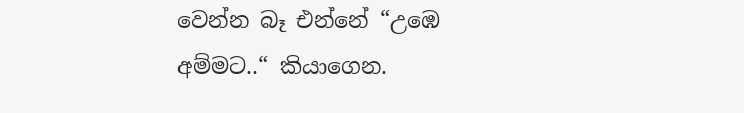වෙන්න බෑ එන්නේ “උඹෙ අම්මට..“ කියාගෙන.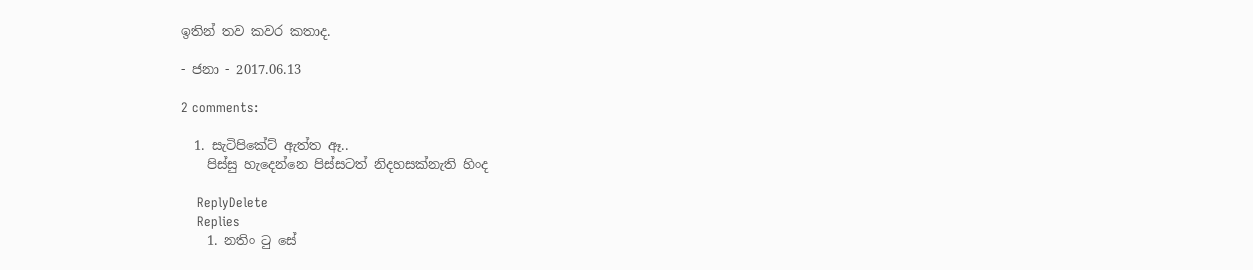ඉතින් තව කවර කතාද.

- ජනා - 2017.06.13

2 comments:

  1. සැටිපිකේට් ඇත්ත ඈ..
    පිස්සු හැදෙන්නෙ පිස්සටත් නිදහසක්නැති හිංද

    ReplyDelete
    Replies
    1. නතිං ටු සේ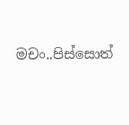මචං..පිස්සොත්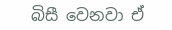බිසී වෙනවා ඒ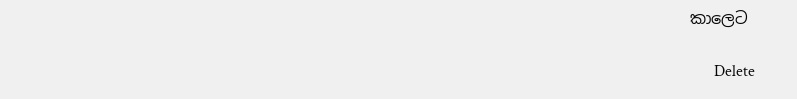කාලෙට

      Delete